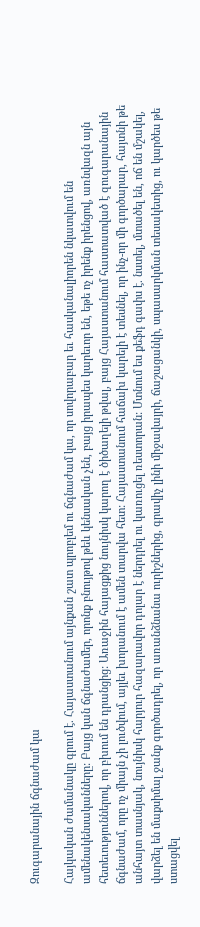Զուգարանային ճգնաժամ կա

Հայկական ժամանակը գրում է. Հայաստանում այնքան շատ պրոբլեմ ու ճգնաժամ կա, որ սովորաբար եւ հասկանալիորեն նկատվում են ամենակենսականները: Բայց կան ճգնաժամեր, որոնք բնույթով թեև կենսական չեն, բայց իրապես կարեւոր են, եթե ոչ իրենք իրենցով, առնվազն այն հետեւություններով, որ բխում են դրանցից: Առաջին հայացքից նույնիսկ կարող է ծիծաղելի թվալ, բայց Հայաստանում հաստատված է զուգարանային ճգնաժամ, որը ոչ միայն չի լուծվում, այլեւ խորանում է ամեն տարվա հետ: Հայաստանում հաճախ կարելի է տեսնել, որ ինչ-որ մի գործարար, հայտնի թե անհայտ տասնյակ, նույնիսկ հարյուր հազարավոր դոլար է ներդրել ու կառուցել ռեստորան: Մտնում ես քեֆդ գափս է. նստել, մտածել են, ոճ են մշակել, վարձել են մաքսիմալ ջանք գործադրել, որ առանձնանա ուրիշներից, գրավիչ լինի միջավայրի, ճաշացանկի, սպասարկման տեսակետից, ու կարծես թե ստացվել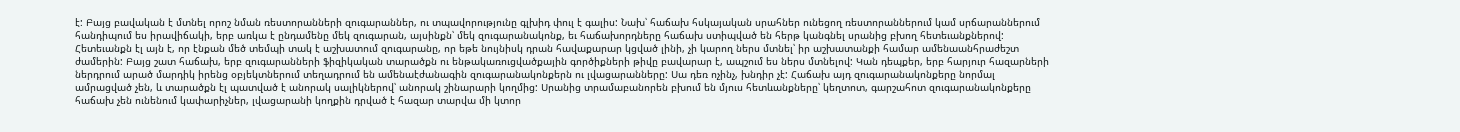է: Բայց բավական է մտնել որոշ նման ռեստորանների զուգարաններ, ու տպավորությունը գլխիդ փուլ է գալիս: Նախ՝ հաճախ հսկայական սրահներ ունեցող ռեստորաններում կամ սրճարաններում հանդիպում ես իրավիճակի, երբ առկա է ընդամենը մեկ զուգարան, այսինքն՝ մեկ զուգարանակոնք, եւ հաճախորդները հաճախ ստիպված են հերթ կանգնել սրանից բխող հետեւանքներով: Հետեւանքն էլ այն է, որ էնքան մեծ տեմպի տակ է աշխատում զուգարանը, որ եթե նույնիսկ դրան հավաքարար կցված լինի, չի կարող ներս մտնել՝ իր աշխատանքի համար ամենաանհրաժեշտ ժամերին: Բայց շատ հաճախ, երբ զուգարանների ֆիզիկական տարածքն ու ենթակառուցվածքային գործիքների թիվը բավարար է, ապշում ես ներս մտնելով: Կան դեպքեր, երբ հարյուր հազարների ներդրում արած մարդիկ իրենց օբյեկտներում տեղադրում են ամենաէժանագին զուգարանակոնքերն ու լվացարանները: Սա դեռ ոչինչ, խնդիր չէ: Հաճախ այդ զուգարանակոնքերը նորմալ ամրացված չեն, և տարածքն էլ պատված է անորակ սալիկներով՝ անորակ շինարարի կողմից: Սրանից տրամաբանորեն բխում են մյուս հետևանքները՝ կեղտոտ, գարշահոտ զուգարանակոնքերը հաճախ չեն ունենում կափարիչներ, լվացարանի կողքին դրված է հազար տարվա մի կտոր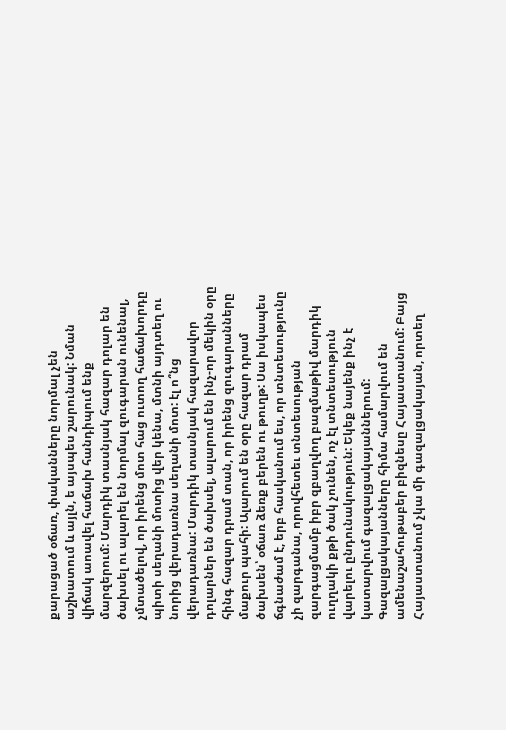քարացած օճառ, փականները նորմալ չեն աշխատում և այլն, ե այսպես շարունակ: Նման վիճակ աոավել հաճախ հանդիպում ենք մարզերում: Մարդիկ տասնյակ հազար դոլար են ծախսել ու ալարել են նորմալ զուգարան ունենալ, չմտածելով, որ իրենց մոտ հաց ուտող հաճախորդը պիտի սեղանի մոտից վեր կենա, մտնի այդտեղ ու նորից վերադառնա սեղանի մոտ: էլ ո՞նց վերադառնա: Մարդիկ տասնյակ հազարավոր դոլարներ են ծախսել, ալարում են ինչ-որ մեկին օրը հինգ հազար դրամ տան, որ իրենց զուգարանները մաքուր պահի: Ալարում են օրը հազար դրամ ծախսեն՝ օճառ ձեռք բերեն ու թուղթ: Սա իսկապես ճգնաժամ է, երբ հասկանում ես, որ տնտեսությունը չի զարգանա, որովհետեւ տնտեսության զարգացմամբ իբր զբաղվող բազմաթիվ մարդիկ ուղղակի քթի ծակ չունեն, ոչ էլ տնտեսություն վարելու ընդունակություն: Եկեք նայենք ինչ է կատարվում գազալցակայաններում: Գազալցակայանները հիմա համարվում են ամենաշահութաբեր բիզնեսը Հայաստանում: Բայց Հայաստանում չկա մի գազալցակայան, որտեղ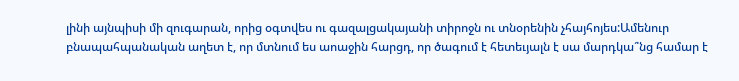լինի այնպիսի մի զուգարան, որից օգտվես ու գազալցակայանի տիրոջն ու տնօրենին չհայհոյես:Ամենուր բնապահպանական աղետ է, որ մտնում ես աոաջին հարցդ, որ ծագում է հետեւյալն է սա մարդկա՞նց համար է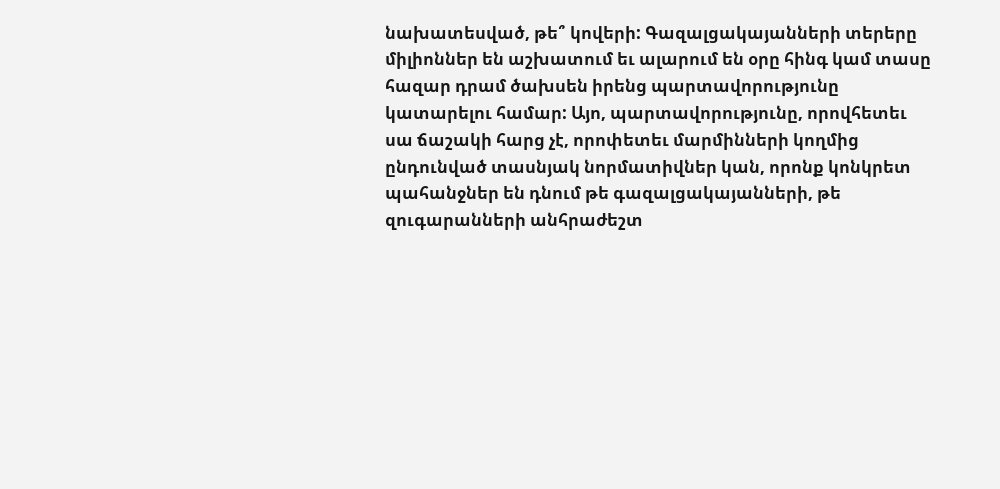նախատեսված, թե՞ կովերի: Գազալցակայանների տերերը միլիոններ են աշխատում եւ ալարում են օրը հինգ կամ տասը հազար դրամ ծախսեն իրենց պարտավորությունը կատարելու համար: Այո, պարտավորությունը, որովհետեւ սա ճաշակի հարց չէ, որոփետեւ մարմինների կողմից ընդունված տասնյակ նորմատիվներ կան, որոնք կոնկրետ պահանջներ են դնում թե գազալցակայանների, թե զուգարանների անհրաժեշտ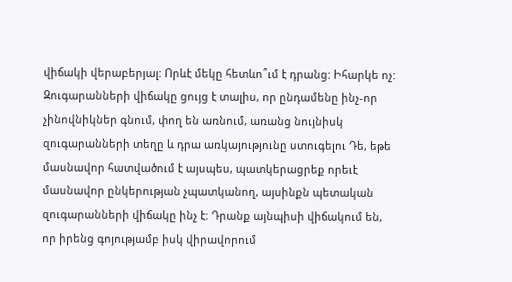վիճակի վերաբերյալ: Որևէ մեկը հետևո՞ւմ է դրանց: Իհարկե ոչ: Զուգարանների վիճակը ցույց է տալիս, որ ընդամենը ինչ-որ չինովնիկներ գնում, փող են առնում, առանց նույնիսկ զուգարանների տեղը և դրա առկայությունը ստուգելու Դե, եթե մասնավոր հատվածում է այսպես, պատկերացրեք որեւէ մասնավոր ընկերության չպատկանող, այսինքն պետական զուգարանների վիճակը ինչ է: Դրանք այնպիսի վիճակում են, որ իրենց գոյությամբ իսկ վիրավորում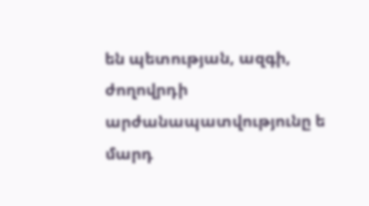են պետության, ազգի, ժողովրդի արժանապատվությունը ե մարդ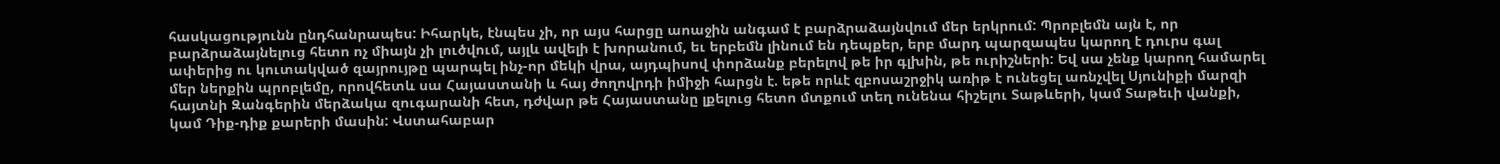հասկացությունն ընդհանրապես: Իհարկե, էնպես չի, որ այս հարցը աոաջին անգամ է բարձրաձայնվում մեր երկրում: Պրոբլեմն այն է, որ բարձրաձայնելուց հետո ոչ միայն չի լուծվում, այլև ավելի է խորանում, եւ երբեմն լինում են դեպքեր, երբ մարդ պարզապես կարող է դուրս գալ ափերից ու կուտակված զայրույթը պարպել ինչ-որ մեկի վրա, այդպիսով փորձանք բերելով թե իր գլխին, թե ուրիշների: Եվ սա չենք կարող համարել մեր ներքին պրոբլեմը, որովհետև սա Հայաստանի և հայ ժողովրդի իմիջի հարցն է. եթե որևէ զբոսաշրջիկ առիթ է ունեցել առնչվել Սյունիքի մարզի հայտնի Զանգերին մերձակա զուգարանի հետ, դժվար թե Հայաստանը լքելուց հետո մտքում տեղ ունենա հիշելու Տաթևերի, կամ Տաթեւի վանքի, կամ Դիք-դիք քարերի մասին: Վստահաբար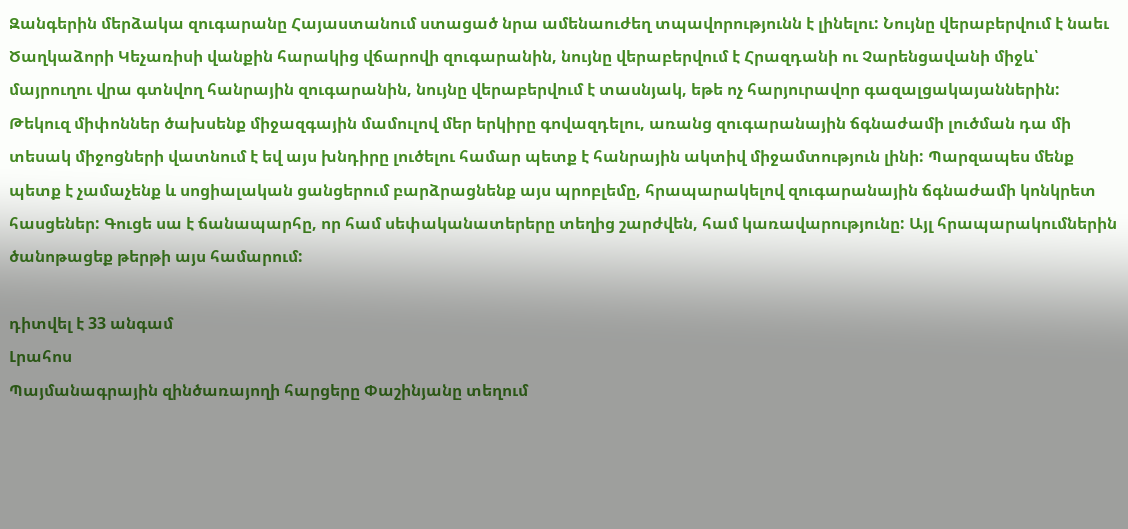Զանգերին մերձակա զուգարանը Հայաստանում ստացած նրա ամենաուժեղ տպավորությունն է լինելու: Նույնը վերաբերվում է նաեւ Ծաղկաձորի Կեչառիսի վանքին հարակից վճարովի զուգարանին, նույնը վերաբերվում է Հրազդանի ու Չարենցավանի միջև՝ մայրուղու վրա գտնվող հանրային զուգարանին, նույնը վերաբերվում է տասնյակ, եթե ոչ հարյուրավոր գազալցակայաններին: Թեկուզ միփոններ ծախսենք միջազգային մամուլով մեր երկիրը գովազդելու, առանց զուգարանային ճգնաժամի լուծման դա մի տեսակ միջոցների վատնում է եվ այս խնդիրը լուծելու համար պետք է հանրային ակտիվ միջամտություն լինի: Պարզապես մենք պետք է չամաչենք և սոցիալական ցանցերում բարձրացնենք այս պրոբլեմը, հրապարակելով զուգարանային ճգնաժամի կոնկրետ հասցեներ: Գուցե սա է ճանապարհը, որ համ սեփականատերերը տեղից շարժվեն, համ կառավարությունը: Այլ հրապարակումներին ծանոթացեք թերթի այս համարում:

դիտվել է 33 անգամ
Լրահոս
Պայմանագրային զինծառայողի հարցերը Փաշինյանը տեղում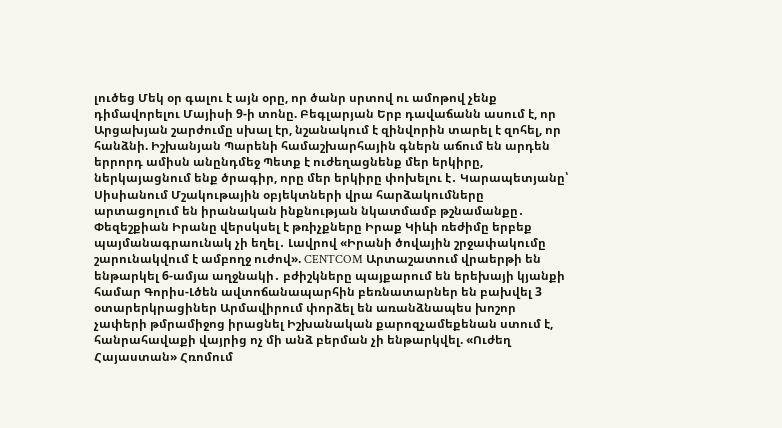լուծեց Մեկ օր գալու է այն օրը, որ ծանր սրտով ու ամոթով չենք դիմավորելու Մայիսի 9-ի տոնը. Բեգլարյան Երբ դավաճանն ասում է, որ Արցախյան շարժումը սխալ էր, նշանակում է զինվորին տարել է զոհել, որ հանձնի. Իշխանյան Պարենի համաշխարհային գներն աճում են արդեն երրորդ ամիսն անընդմեջ Պետք է ուժեղացնենք մեր երկիրը, ներկայացնում ենք ծրագիր, որը մեր երկիրը փոխելու է․ Կարապետյանը՝ Սիսիանում Մշակութային օբյեկտների վրա հարձակումները արտացոլում են իրանական ինքնության նկատմամբ թշնամանքը․ Փեզեշքիան Իրանը վերսկսել է թռիչքները Իրաք Կիևի ռեժիմը երբեք պայմանագրաունակ չի եղել․ Լավրով «Իրանի ծովային շրջափակումը շարունակվում է ամբողջ ուժով». CENTCOM Արտաշատում վրաերթի են ենթարկել 6-ամյա աղջնակի․ բժիշկները պայքարում են երեխայի կյանքի համար Գորիս-Լծեն ավտոճանապարհին բեռնատարներ են բախվել 3 օտարերկրացիներ Արմավիրում փորձել են առանձնապես խոշոր չափերի թմրամիջոց իրացնել Իշխանական քարոզչամեքենան ստում է, հանրահավաքի վայրից ոչ մի անձ բերման չի ենթարկվել. «Ուժեղ Հայաստան» Հռոմում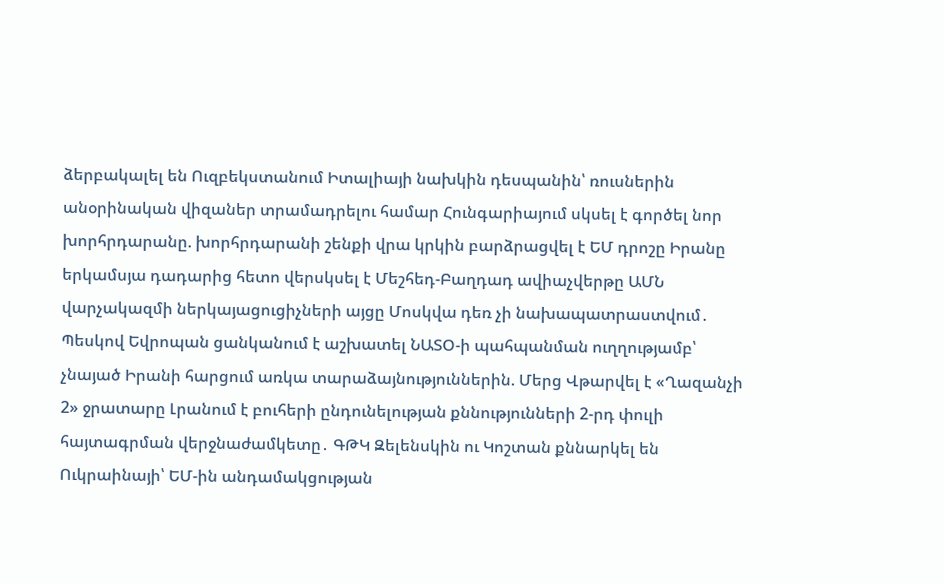ձերբակալել են Ուզբեկստանում Իտալիայի նախկին դեսպանին՝ ռուսներին անօրինական վիզաներ տրամադրելու համար Հունգարիայում սկսել է գործել նոր խորհրդարանը. խորհրդարանի շենքի վրա կրկին բարձրացվել է ԵՄ դրոշը Իրանը երկամսյա դադարից հետո վերսկսել է Մեշհեդ-Բաղդադ ավիաչվերթը ԱՄՆ վարչակազմի ներկայացուցիչների այցը Մոսկվա դեռ չի նախապատրաստվում․ Պեսկով Եվրոպան ցանկանում է աշխատել ՆԱՏՕ-ի պահպանման ուղղությամբ՝ չնայած Իրանի հարցում առկա տարաձայնություններին. Մերց Վթարվել է «Ղազանչի 2» ջրատարը Լրանում է բուհերի ընդունելության քննությունների 2-րդ փուլի հայտագրման վերջնաժամկետը․ ԳԹԿ Զելենսկին ու Կոշտան քննարկել են Ուկրաինայի՝ ԵՄ-ին անդամակցության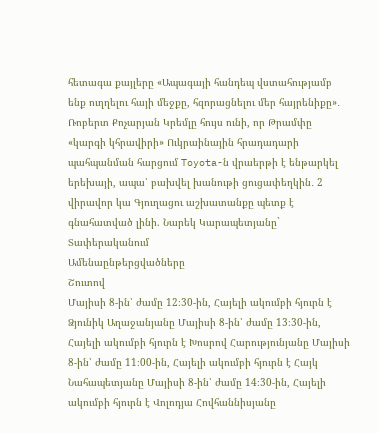հետագա քայլերը «Ապագայի հանդեպ վստահությամբ ենք ուղղելու հայի մեջքը, հզորացնելու մեր հայրենիքը»․ Ռոբերտ Քոչարյան Կրեմլը հույս ունի, որ Թրամփը «կարգի կհրավիրի» Ուկրաինային հրադադարի պահպանման հարցում Toyota-ն վրաերթի է ենթարկել երեխայի, ապա՝ բախվել խանութի ցուցափեղկին․ 2 վիրավոր կա Գյուղացու աշխատանքը պետք է գնահատված լինի. Նարեկ Կարապետյանը` Տափերականում
Ամենաընթերցվածները
Շուտով
Մայիսի 8-ին՝ ժամը 12։30-ին, Հայելի ակումբի հյուրն է Ձյունիկ Աղաջանյանը Մայիսի 8-ին՝ ժամը 13։30-ին, Հայելի ակումբի հյուրն է Խոսրով Հարությունյանը Մայիսի 8-ին՝ ժամը 11։00-ին, Հայելի ակումբի հյուրն է Հայկ Նահապետյանը Մայիսի 8-ին՝ ժամը 14։30-ին, Հայելի ակումբի հյուրն է Վոլոդյա Հովհաննիսյանը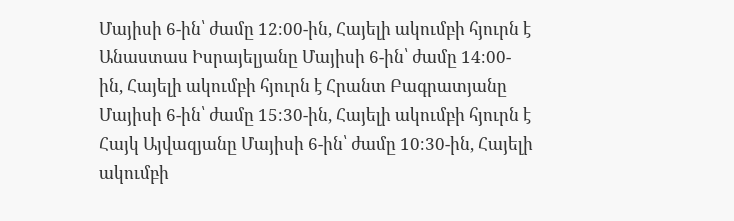Մայիսի 6-ին՝ ժամը 12։00-ին, Հայելի ակումբի հյուրն է Անաստաս Իսրայելյանը Մայիսի 6-ին՝ ժամը 14։00-ին, Հայելի ակումբի հյուրն է Հրանտ Բագրատյանը Մայիսի 6-ին՝ ժամը 15։30-ին, Հայելի ակումբի հյուրն է Հայկ Այվազյանը Մայիսի 6-ին՝ ժամը 10։30-ին, Հայելի ակումբի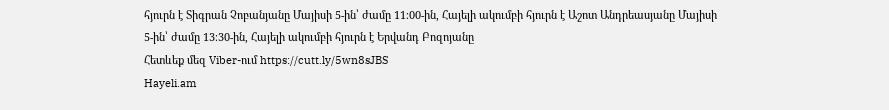հյուրն է Տիգրան Չոբանյանը Մայիսի 5-ին՝ ժամը 11։00-ին, Հայելի ակումբի հյուրն է Աշոտ Անդրեասյանը Մայիսի 5-ին՝ ժամը 13։30-ին, Հայելի ակումբի հյուրն է Երվանդ Բոզոյանը
Հետևեք մեզ Viber-ում https://cutt.ly/5wn8sJBS
Hayeli.am